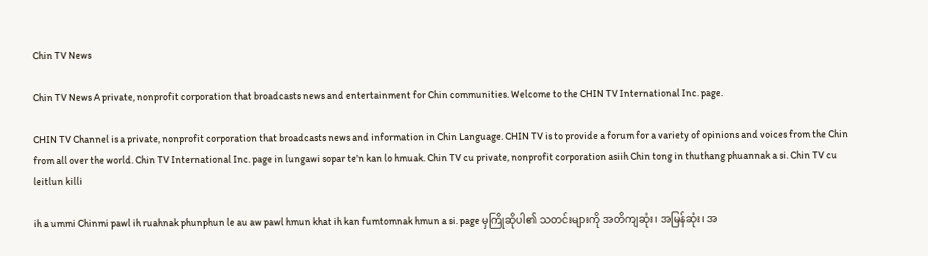Chin TV News

Chin TV News A private, nonprofit corporation that broadcasts news and entertainment for Chin communities. Welcome to the CHIN TV International Inc. page.

CHIN TV Channel is a private, nonprofit corporation that broadcasts news and information in Chin Language. CHIN TV is to provide a forum for a variety of opinions and voices from the Chin from all over the world. Chin TV International Inc. page in lungawi sopar te'n kan lo hmuak. Chin TV cu private, nonprofit corporation asiih Chin tong in thuthang phuannak a si. Chin TV cu leitlun killi

ih a ummi Chinmi pawl ih ruahnak phunphun le au aw pawl hmun khat ih kan fumtomnak hmun a si. page မှကြိုဆိုပါ၏ သတင်းများကို အတိကျဆုံး၊ အမြန်ဆုံး၊ အ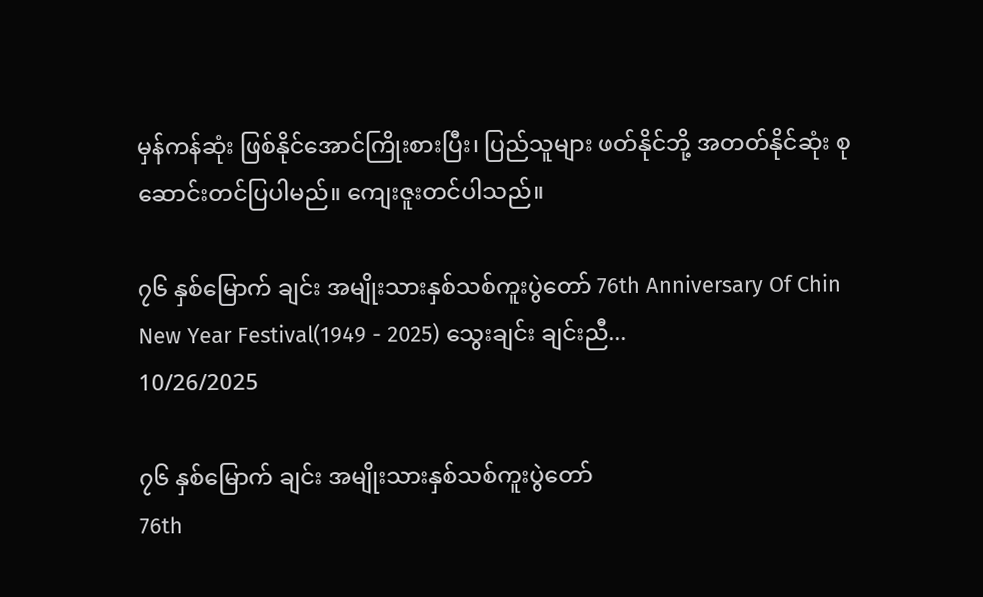မှန်ကန်ဆုံး ဖြစ်နိုင်အောင်ကြိုးစားပြီး၊ ပြည်သူများ ဖတ်နိုင်ဘို့ အတတ်နိုင်ဆုံး စုဆောင်းတင်ပြပါမည်။ ကျေးဇူးတင်ပါသည်။

၇၆ နှစ်မြောက် ချင်း အမျိုးသားနှစ်သစ်ကူးပွဲတော် 76th Anniversary Of Chin New Year Festival(1949 - 2025) သွေးချင်း ချင်းညီ...
10/26/2025

၇၆ နှစ်မြောက် ချင်း အမျိုးသားနှစ်သစ်ကူးပွဲတော်
76th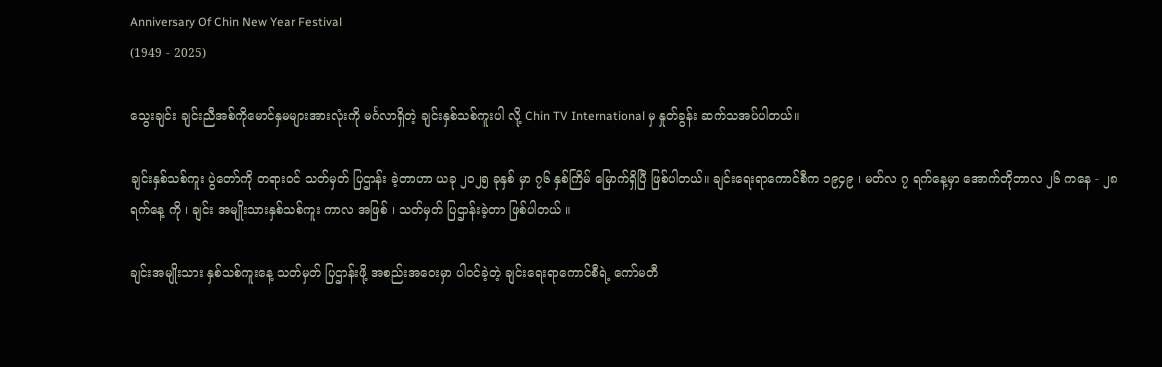Anniversary Of Chin New Year Festival
(1949 - 2025)

သွေးချင်း ချင်းညီအစ်ကိုမောင်နှမများအားလုံးကို မင်္ဂလာရှိတဲ့ ချင်းနှစ်သစ်ကူးပါ လို့ Chin TV International မှ နှုတ်ခွန်း ဆက်သအပ်ပါတယ်။

ချင်းနှစ်သစ်ကူး ပွဲတော်ကို တရားဝင် သတ်မှတ် ပြဌာန်း ခဲ့တာဟာ ယခု ၂၀၂၅ ခုနှစ် မှာ ၇၆ နှစ်ကြိမ် မြောက်ရှိပြီ ဖြစ်ပါတယ်။ ချင်းရေးရာကောင်စီက ၁၉၄၉ ၊ မတ်လ ၇ ရက်နေ့မှာ အောက်တိုဘာလ ၂၆ ကနေ - ၂၈ ရက်နေ့ ကို ၊ ချင်း အမျိုးသားနှစ်သစ်ကူး ကာလ အဖြစ် ၊ သတ်မှတ် ပြဌာန်းခဲ့တာ ဖြစ်ပါတယ် ။

ချင်းအမျိုးသား နှစ်သစ်ကူးနေ့ သတ်မှတ် ပြဌာန်းဖို့ အစည်းအဝေးမှာ ပါဝင်ခဲ့တဲ့ ချင်းရေးရာကောင်စီရဲ့ ကော်မတီ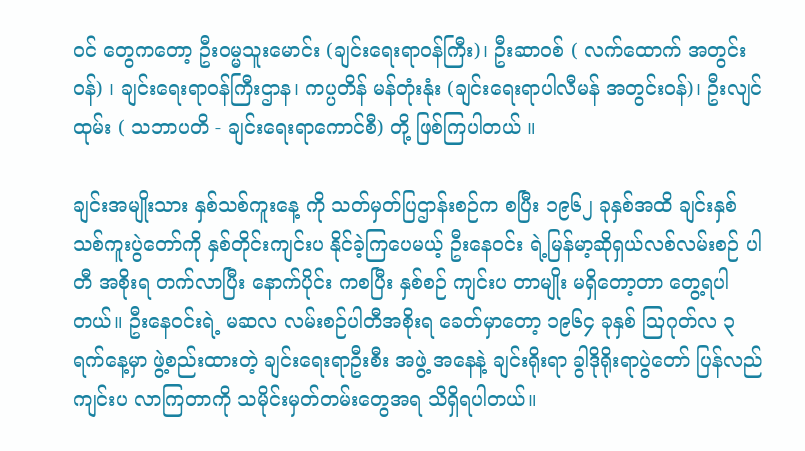ဝင် တွေကတော့ ဦးဝမ္မသူးမောင်း (ချင်းရေးရာဝန်ကြီး)၊ ဦးဆာဝစ် ( လက်ထောက် အတွင်းဝန်) ၊ ချင်းရေးရာဝန်ကြီးဌာန၊ ကပ္ပတိန် မန်တုံးနုံး (ချင်းရေးရာပါလီမန် အတွင်းဝန်)၊ ဦးလျင်ထုမ်း ( သဘာပတိ - ချင်းရေးရာကောင်စီ) တို့ ဖြစ်ကြပါတယ် ။

ချင်းအမျိုးသား နှစ်သစ်ကူးနေ့ ကို သတ်မှတ်ပြဌာန်းစဉ်က စပြီး ၁၉၆၂ ခုနှစ်အထိ ချင်းနှစ်သစ်ကူးပွဲတော်ကို နှစ်တိုင်းကျင်းပ နိုင်ခဲ့ကြပေမယ့် ဦးနေဝင်း ရဲ့မြန်မာ့ဆိုရှယ်လစ်လမ်းစဉ် ပါတီ အစိုးရ တက်လာပြီး နောက်ပိုင်း ကစပြီး နှစ်စဉ် ကျင်းပ တာမျိုး မရှိတော့တာ တွေ့ရပါတယ်။ ဦးနေဝင်းရဲ့ မဆလ လမ်းစဉ်ပါတီအစိုးရ ခေတ်မှာတော့ ၁၉၆၄ ခုနှစ် ဩဂုတ်လ ၃ ရက်နေ့မှာ ဖွဲ့စည်းထားတဲ့ ချင်းရေးရာဦးစီး အဖွဲ့ အနေနဲ့ ချင်းရိုးရာ ခွါဒိုရိုးရာပွဲတော် ပြန်လည် ကျင်းပ လာကြတာကို သမိုင်းမှတ်တမ်းတွေအရ သိရှိရပါတယ်။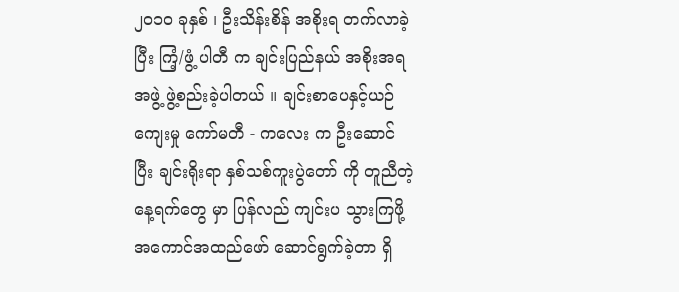၂၀၁၀ ခုနှစ် ၊ ဦးသိန်းစိန် အစိုးရ တက်လာခဲ့ပြီး ကြံ့/ဖွံ့ ပါတီ က ချင်းပြည်နယ် အစိုးအရ အဖွဲ့ ဖွဲ့စည်းခဲ့ပါတယ် ။ ချင်းစာပေနှင့်ယဉ်ကျေးမှု ‌ကော်မတီ - ကလေး က ဦးဆောင်ပြီး ချင်းရိုးရာ နှစ်သစ်ကူးပွဲတော် ကို တူညီတဲ့ နေ့ရက်တွေ မှာ ပြန်လည် ကျင်းပ သွားကြဖို့ အကောင်အထည်ဖော် ဆောင်ရွက်ခဲ့တာ ရှိ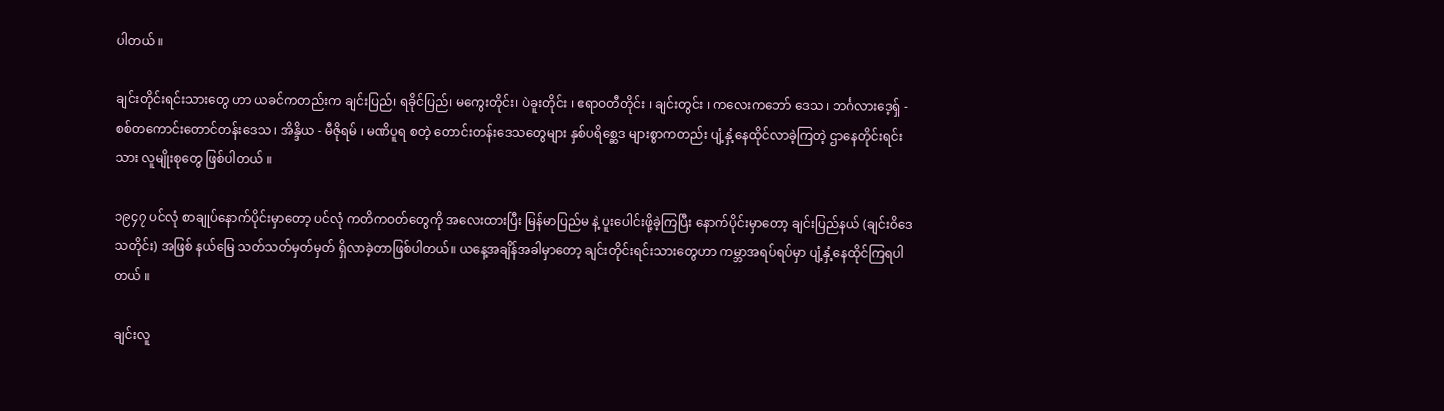ပါတယ် ။

ချင်းတိုင်းရင်းသားတွေ ဟာ ယခင်ကတည်းက ချင်းပြည်၊ ရခိုင်ပြည်၊ မကွေးတိုင်း၊ ပဲခူးတိုင်း ၊ ဧရာဝတီတိုင်း ၊ ချင်းတွင်း ၊ ကလေးကဘော် ဒေသ ၊ ဘင်္ဂလားဒေ့ရှ် - စစ်တကောင်းတောင်တန်း‌ဒေသ ၊ အိန္ဒိယ - မီဇိုရမ် ၊ မဏိပူရ စတဲ့ တောင်းတန်းဒေသတွေများ နှစ်ပရိစ္ဆေဒ များစွာကတည်း ပျံ့နှံ့နေထိုင်လာခဲ့ကြတဲ့ ဌာနေတိုင်းရင်းသား လူမျိုးစုတွေ ဖြစ်ပါတယ် ။

၁၉၄၇ ပင်လုံ စာချုပ်နောက်ပိုင်းမှာတော့ ပင်လုံ ကတိကဝတ်တွေကို အလေးထားပြီး မြန်မာပြည်မ နဲ့ ပူးပေါင်းဖို့ခဲ့ကြပြီး နောက်ပိုင်းမှာတော့ ချင်းပြည်နယ် (ချင်းဝိဒေသတိုင်း) အဖြစ် နယ်မြေ သတ်သတ်မှတ်မှတ် ရှိလာခဲ့တာဖြစ်ပါတယ်။ ယနေ့အချိန်အခါမှာတော့ ချင်းတိုင်းရင်းသားတွေဟာ ကမ္ဘာအရပ်ရပ်မှာ ပျံ့နှံ့နေထိုင်ကြရပါတယ် ။

ချင်းလူ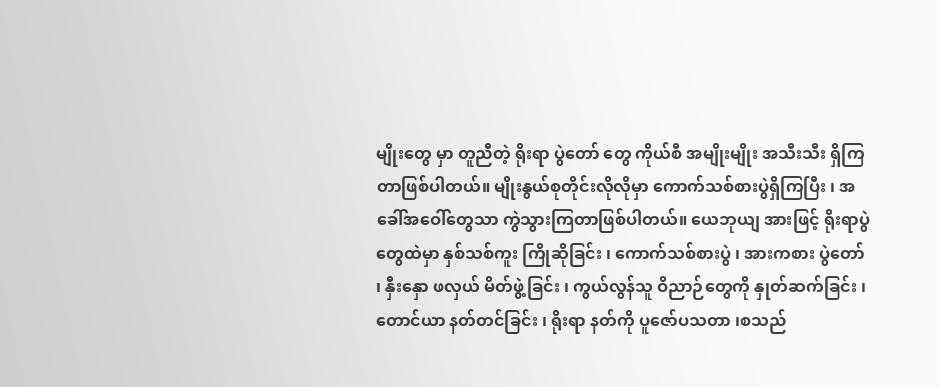မျိုးတွေ မှာ တူညီတဲ့ ရိုးရာ ပွဲတော် တွေ ကိုယ်စီ အမျိုးမျိုး အသီးသီး ရှိကြတာဖြစ်ပါတယ်။ မျိုးနွယ်စုတိုင်းလိုလိုမှာ ကောက်သစ်စားပွဲရှိကြပြီး ၊ အခေါ်အဝေါ်တွေသာ ကွဲသွားကြတာဖြစ်ပါတယ်။ ယေဘုယျ အားဖြင့် ရိုးရာပွဲ တွေထဲမှာ နှစ်သစ်ကူး ကြိုဆိုခြင်း ၊ ကောက်သစ်စားပွဲ ၊ အားကစား ပွဲတော် ၊ နှီးနှော ဖလှယ် မိတ်ဖွဲ့ခြင်း ၊ ကွယ်လွန်သူ ဝိညာဉ်တွေကို နှုတ်ဆက်ခြင်း ၊ တောင်ယာ နတ်တင်ခြင်း ၊ ရိုးရာ နတ်ကို ပူဇော်ပသတာ ၊စသည်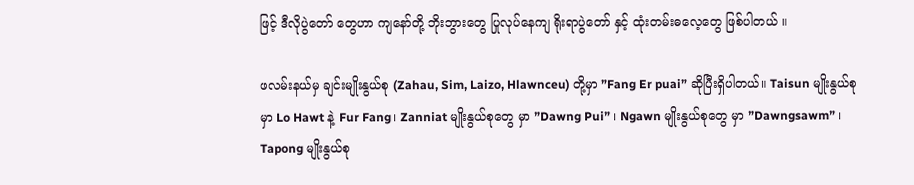ဖြင့် ဒီလိုပွဲတော် တွေဟာ ကျနော်တို့ ဘိုးဘွားတွေ ပြုလုပ်နေကျ ရိုးရာပွဲတော် နှင့် ထုံးတမ်းဓလေ့တွေ ဖြစ်ပါတယ် ။

ဖလမ်းနယ်မှ ချင်းမျိုးနွယ်စု (Zahau, Sim, Laizo, Hlawnceu) တို့မှာ ”Fang Er puai” ဆိုပြီးရှိပါတယ်။ Taisun မျိုးနွယ်စု မှာ Lo Hawt နဲ့ Fur Fang၊ Zanniat မျိုးနွယ်စုတွေ မှာ ”Dawng Pui” ၊ Ngawn မျိုးနွယ်စုတွေ မှာ ”Dawngsawm” ၊ Tapong မျိုးနွယ်စု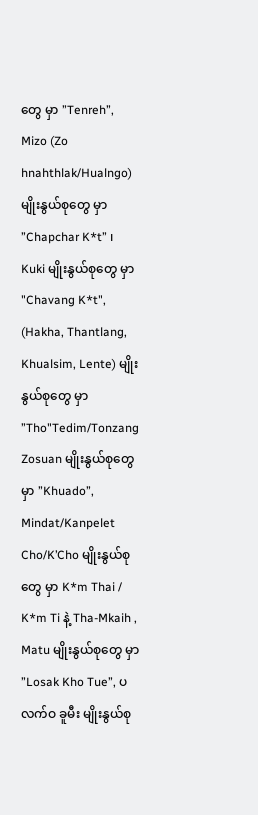တွေ မှာ ”Tenreh”, Mizo (Zo hnahthlak/Hualngo) မျိုးနွယ်စုတွေ မှာ ”Chapchar K*t” ၊ Kuki မျိုးနွယ်စုတွေ မှာ "Chavang K*t", (Hakha, Thantlang, Khualsim, Lente) မျိုးနွယ်စုတွေ မှာ ”Tho"Tedim/Tonzang Zosuan မျိုးနွယ်စုတွေ မှာ ”Khuado”, Mindat/Kanpelet Cho/K’Cho မျိုးနွယ်စုတွေ မှာ K*m Thai / K*m Ti နဲ့ Tha-Mkaih , Matu မျိုးနွယ်စုတွေ မှာ ”Losak Kho Tue”, ပလက်ဝ ခူမီး မျိုးနွယ်စု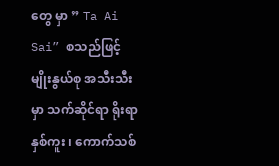တွေ မှာ ” Ta Ai Sai” စသည်ဖြင့် မျိုးနွယ်စု အသီးသီးမှာ သက်ဆိုင်ရာ ရိုးရာ နှစ်ကူး ၊ ကောက်သစ်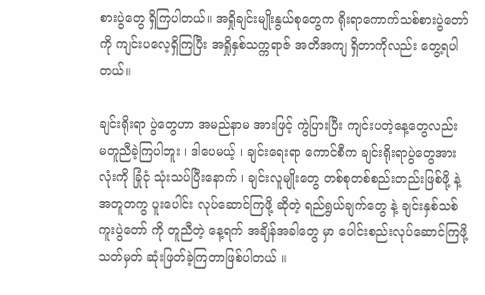စားပွဲတွေ ရှိကြပါတယ်။ အရှိုချင်းမျိုးနွယ်စုတွေက ရိုးရာကောက်သစ်စားပွဲတော်ကို ကျင်းပလေ့ရှိကြပြီး အရှိုနှစ်သက္ကရာဇ် အတိအကျ ရှိတာကိုလည်း တွေ့ရပါတယ်။

ချင်းရိုးရာ ပွဲတွေဟာ အမည်နာမ အားဖြင့် ကွဲပြားပြီး ကျင်းပတဲ့နေ့တွေလည်း မတူညီခဲ့ကြပါဘူး ၊ ဒါပေမယ့် ၊ ချင်းရေးရာ ကောင်စီက ချင်းရိုးရာပွဲတွေအားလုံးကို ခြုံငုံ သုံးသပ်ပြီးနောက် ၊ ချင်းလူမျိုးတွေ တစ်စုတစ်စည်းတည်းဖြစ်ဖို့ နဲ့ အတူတကွ ပူးပေါင်း လုပ်ဆောင်ကြဖို့ ဆိုတဲ့ ရည်ရွယ်ချက်တွေ နဲ့ ချင်းနှစ်သစ်ကူးပွဲတော် ကို တူညီတဲ့ နေ့ရက် အချိန်အခါတွေ မှာ ပေါင်းစည်းလုပ်ဆောင်ကြဖို့ သတ်မှတ် ဆုံးဖြတ်ခဲ့ကြတာဖြစ်ပါတယ် ။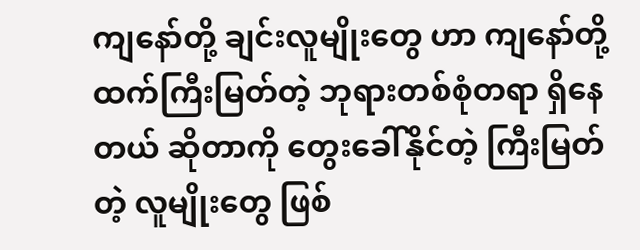ကျနော်တို့ ချင်းလူမျိုးတွေ ဟာ ကျနော်တို့ ထက်ကြီးမြတ်တဲ့ ဘုရားတစ်စုံတရာ ရှိနေတယ် ဆိုတာကို တွေးခေါ်နိုင်တဲ့ ကြီးမြတ်တဲ့ လူမျိုးတွေ ဖြစ်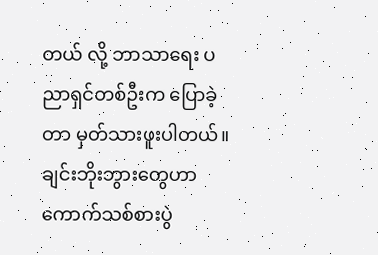တယ် လို့ ဘာသာရေး ပညာရှင်တစ်ဦးက ပြောခဲ့တာ မှတ်သားဖူးပါတယ်။ ချင်းဘိုးဘွားတွေဟာ ကောက်သစ်စားပွဲ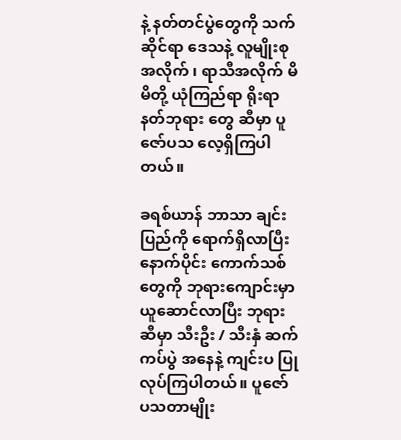နဲ့ နတ်တင်ပွဲတွေကို သက်ဆိုင်ရာ ဒေသနဲ့ လူမျိုးစု အလိုက် ၊ ရာသီအလိုက် မိမိတို့ ယုံကြည်ရာ ရိုးရာ နတ်ဘုရား တွေ ဆီမှာ ပူဇော်ပသ လေ့ရှိကြပါတယ်။

ခရစ်ယာန် ဘာသာ ချင်းပြည်ကို ရောက်ရှိလာပြီးနောက်ပိုင်း ကောက်သစ် တွေကို ဘုရားကျောင်းမှာ ယူဆောင်လာပြီး ဘုရားဆီမှာ သီးဦး / သီးနှံ ဆက်ကပ်ပွဲ အနေနဲ့ ကျင်းပ ပြုလုပ်ကြပါတယ်။ ပူဇော် ပသတာမျိုး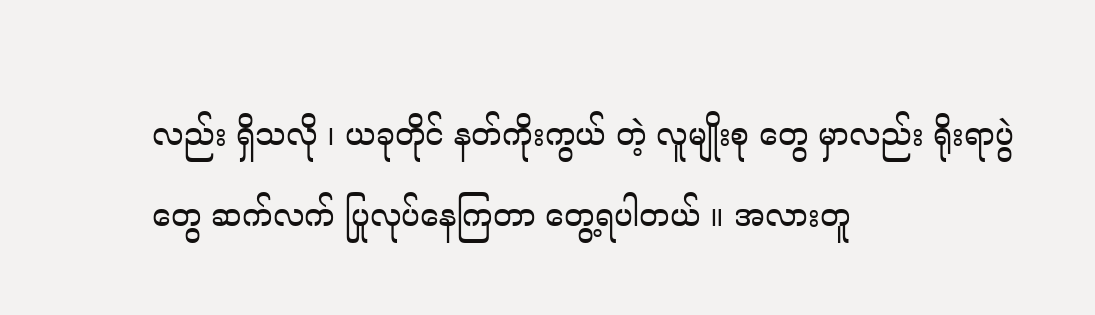လည်း ရှိသလို ၊ ယခုတိုင် နတ်ကိုးကွယ် တဲ့ လူမျိုးစု တွေ မှာလည်း ရိုးရာပွဲတွေ ဆက်လက် ပြုလုပ်နေကြတာ တွေ့ရပါတယ် ။ အလားတူ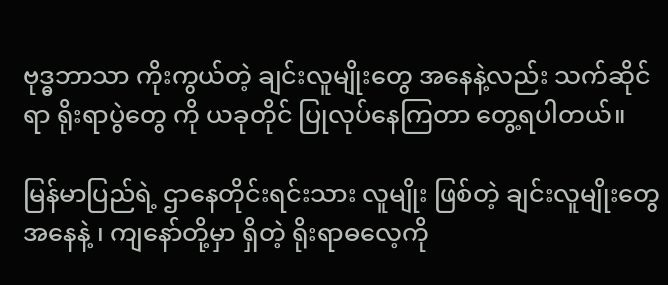ဗုဒ္ဓဘာသာ ကိုးကွယ်တဲ့ ချင်းလူမျိုးတွေ အနေနဲ့လည်း သက်ဆိုင်ရာ ရိုးရာပွဲတွေ ကို ယခုတိုင် ပြုလုပ်နေကြတာ တွေ့ရပါတယ်။

မြန်မာပြည်ရဲ့ ဌာနေတိုင်းရင်းသား လူမျိုး ဖြစ်တဲ့ ချင်းလူမျိုးတွေ အနေနဲ့ ၊ ကျနော်တို့မှာ ရှိတဲ့ ရိုးရာဓလေ့ကို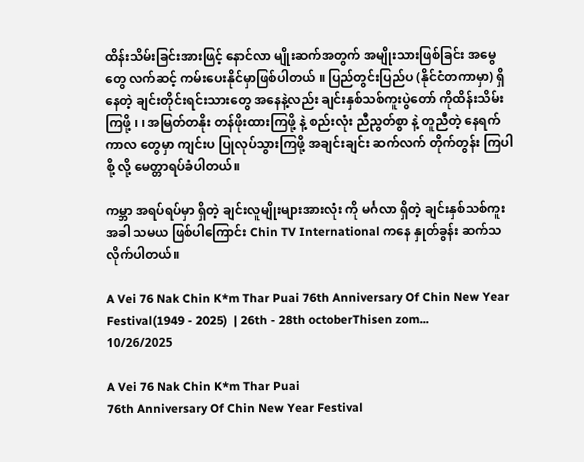ထိန်းသိမ်းခြင်းအားဖြင့် နောင်လာ မျိုးဆက်အတွက် အမျိုးသားဖြစ်ခြင်း အမွေတွေ လက်ဆင့် ကမ်းပေးနိုင်မှာဖြစ်ပါတယ် ။ ပြည်တွင်းပြည်ပ (နိုင်ငံတကာမှာ) ရှိနေတဲ့ ချင်းတိုင်းရင်းသားတွေ အနေနဲ့လည်း ချင်းနှစ်သစ်ကူးပွဲတော် ကိုထိန်းသိမ်းကြဖို့ ၊ ၊ အမြတ်တနိုး တန်ဖိုးထားကြဖို့ နဲ့ စည်းလုံး ညီညွတ်စွာ နဲ့ တူညီတဲ့ နေရက်ကာလ တွေမှာ ကျင်းပ ပြုလုပ်သွားကြဖို့ အချင်းချင်း ဆက်လက် တိုက်တွန်း ကြပါစို့ လို့ မေတ္တာရပ်ခံပါတယ်။

ကမ္ဘာ အရပ်ရပ်မှာ ရှိတဲ့ ချင်းလူမျိုးများအားလုံး ကို မင်္ဂလာ ရှိတဲ့ ချင်းနှစ်သစ်ကူး အခါ သမယ ဖြစ်ပါကြောင်း Chin TV International ကနေ နှုတ်ခွန်း ဆက်သလိုက်ပါတယ်။

A Vei 76 Nak Chin K*m Thar Puai 76th Anniversary Of Chin New Year Festival(1949 - 2025)  | 26th - 28th octoberThisen zom...
10/26/2025

A Vei 76 Nak Chin K*m Thar Puai
76th Anniversary Of Chin New Year Festival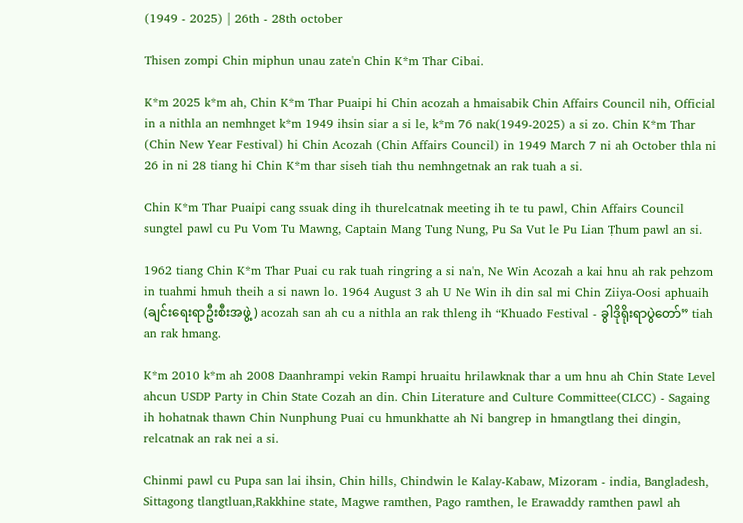(1949 - 2025) | 26th - 28th october

Thisen zompi Chin miphun unau zate'n Chin K*m Thar Cibai.

K*m 2025 k*m ah, Chin K*m Thar Puaipi hi Chin acozah a hmaisabik Chin Affairs Council nih, Official in a nithla an nemhnget k*m 1949 ihsin siar a si le, k*m 76 nak(1949-2025) a si zo. Chin K*m Thar (Chin New Year Festival) hi Chin Acozah (Chin Affairs Council) in 1949 March 7 ni ah October thla ni 26 in ni 28 tiang hi Chin K*m thar siseh tiah thu nemhngetnak an rak tuah a si.

Chin K*m Thar Puaipi cang ssuak ding ih thurelcatnak meeting ih te tu pawl, Chin Affairs Council sungtel pawl cu Pu Vom Tu Mawng, Captain Mang Tung Nung, Pu Sa Vut le Pu Lian Ṭhum pawl an si.

1962 tiang Chin K*m Thar Puai cu rak tuah ringring a si na'n, Ne Win Acozah a kai hnu ah rak pehzom in tuahmi hmuh theih a si nawn lo. 1964 August 3 ah U Ne Win ih din sal mi Chin Ziiya-Oosi aphuaih (ချင်းရေးရာဦးစီးအဖွဲ့) acozah san ah cu a nithla an rak thleng ih “Khuado Festival - ခွါဒိုရိုးရာပွဲတော်” tiah an rak hmang.

K*m 2010 k*m ah 2008 Daanhrampi vekin Rampi hruaitu hrilawknak thar a um hnu ah Chin State Level ahcun USDP Party in Chin State Cozah an din. Chin Literature and Culture Committee(CLCC) - Sagaing ih hohatnak thawn Chin Nunphung Puai cu hmunkhatte ah Ni bangrep in hmangtlang thei dingin, relcatnak an rak nei a si.

Chinmi pawl cu Pupa san lai ihsin, Chin hills, Chindwin le Kalay-Kabaw, Mizoram - india, Bangladesh, Sittagong tlangtluan,Rakkhine state, Magwe ramthen, Pago ramthen, le Erawaddy ramthen pawl ah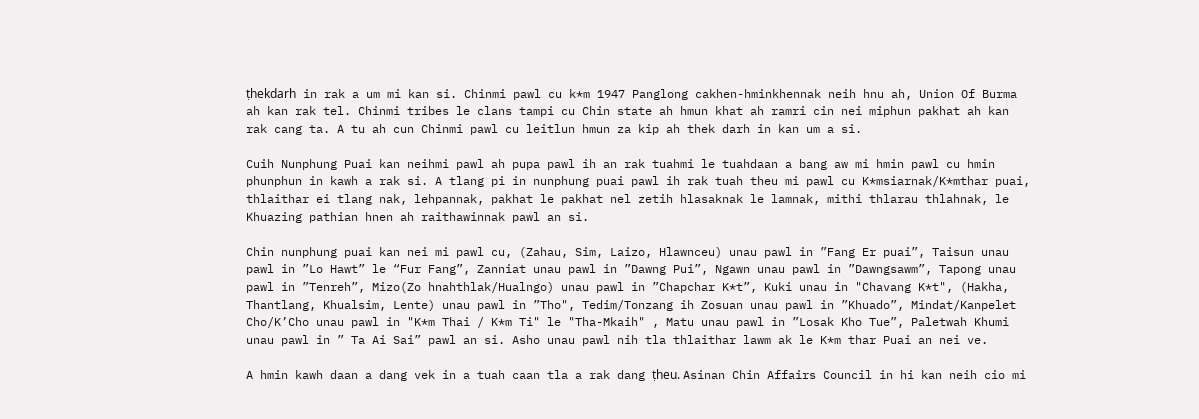ṭhekdarh in rak a um mi kan si. Chinmi pawl cu k*m 1947 Panglong cakhen-hminkhennak neih hnu ah, Union Of Burma ah kan rak tel. Chinmi tribes le clans tampi cu Chin state ah hmun khat ah ramri cin nei miphun pakhat ah kan rak cang ta. A tu ah cun Chinmi pawl cu leitlun hmun za kip ah thek darh in kan um a si.

Cuih Nunphung Puai kan neihmi pawl ah pupa pawl ih an rak tuahmi le tuahdaan a bang aw mi hmin pawl cu hmin phunphun in kawh a rak si. A tlang pi in nunphung puai pawl ih rak tuah theu mi pawl cu K*msiarnak/K*mthar puai, thlaithar ei tlang nak, lehpannak, pakhat le pakhat nel zetih hlasaknak le lamnak, mithi thlarau thlahnak, le Khuazing pathian hnen ah raithawinnak pawl an si.

Chin nunphung puai kan nei mi pawl cu, (Zahau, Sim, Laizo, Hlawnceu) unau pawl in ”Fang Er puai”, Taisun unau pawl in ”Lo Hawt” le “Fur Fang”, Zanniat unau pawl in ”Dawng Pui”, Ngawn unau pawl in ”Dawngsawm”, Tapong unau pawl in ”Tenreh”, Mizo(Zo hnahthlak/Hualngo) unau pawl in ”Chapchar K*t”, Kuki unau in "Chavang K*t", (Hakha, Thantlang, Khualsim, Lente) unau pawl in ”Tho", Tedim/Tonzang ih Zosuan unau pawl in ”Khuado”, Mindat/Kanpelet Cho/K’Cho unau pawl in "K*m Thai / K*m Ti" le "Tha-Mkaih" , Matu unau pawl in ”Losak Kho Tue”, Paletwah Khumi unau pawl in ” Ta Ai Sai” pawl an si. Asho unau pawl nih tla thlaithar lawm ak le K*m thar Puai an nei ve.

A hmin kawh daan a dang vek in a tuah caan tla a rak dang ṭheu. Asinan Chin Affairs Council in hi kan neih cio mi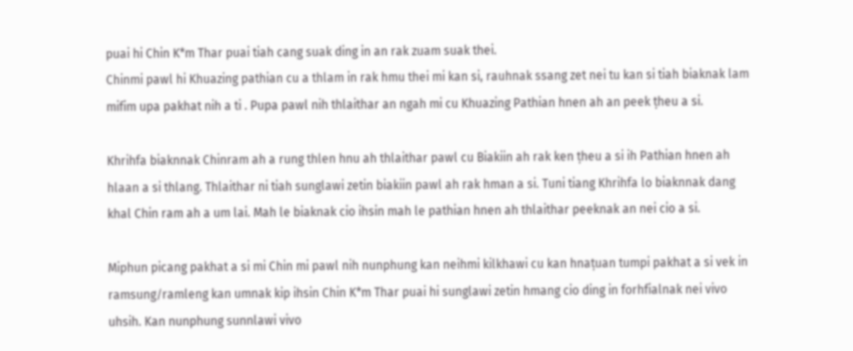puai hi Chin K*m Thar puai tiah cang suak ding in an rak zuam suak thei.
Chinmi pawl hi Khuazing pathian cu a thlam in rak hmu thei mi kan si, rauhnak ssang zet nei tu kan si tiah biaknak lam mifim upa pakhat nih a ti . Pupa pawl nih thlaithar an ngah mi cu Khuazing Pathian hnen ah an peek ṭheu a si.

Khrihfa biaknnak Chinram ah a rung thlen hnu ah thlaithar pawl cu Biakiin ah rak ken ṭheu a si ih Pathian hnen ah hlaan a si thlang. Thlaithar ni tiah sunglawi zetin biakiin pawl ah rak hman a si. Tuni tiang Khrihfa lo biaknnak dang khal Chin ram ah a um lai. Mah le biaknak cio ihsin mah le pathian hnen ah thlaithar peeknak an nei cio a si.

Miphun picang pakhat a si mi Chin mi pawl nih nunphung kan neihmi kilkhawi cu kan hnaṭuan tumpi pakhat a si vek in ramsung/ramleng kan umnak kip ihsin Chin K*m Thar puai hi sunglawi zetin hmang cio ding in forhfialnak nei vivo uhsih. Kan nunphung sunnlawi vivo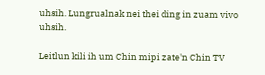uhsih. Lungrualnak nei thei ding in zuam vivo uhsih.

Leitlun kili ih um Chin mipi zate'n Chin TV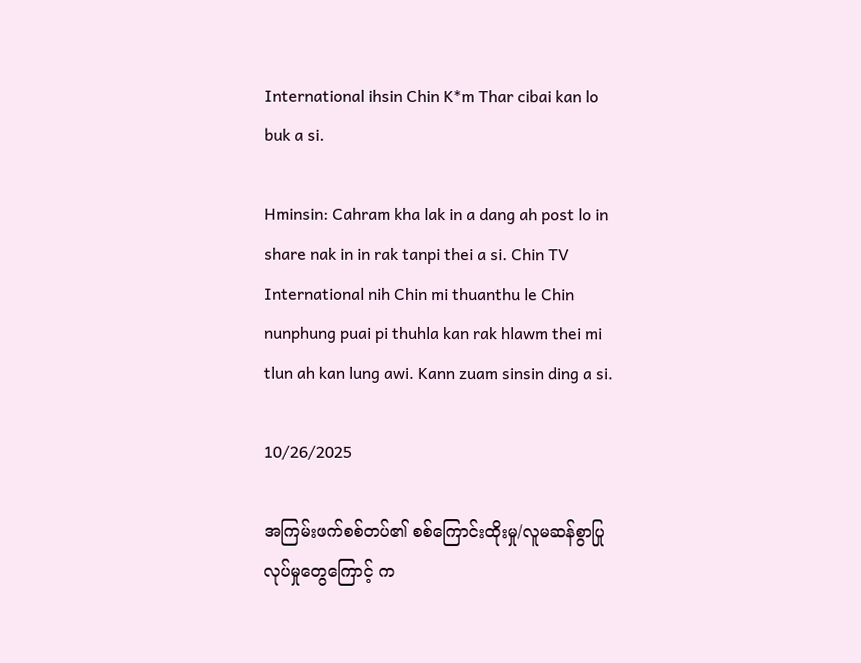International ihsin Chin K*m Thar cibai kan lo buk a si.

Hminsin: Cahram kha lak in a dang ah post lo in share nak in in rak tanpi thei a si. Chin TV International nih Chin mi thuanthu le Chin nunphung puai pi thuhla kan rak hlawm thei mi tlun ah kan lung awi. Kann zuam sinsin ding a si.

10/26/2025

အကြမ်းဖက်စစ်တပ်၏ စစ်ကြောင်းထိုးမှု/လူမဆန်စွာပြုလုပ်မှုတွေကြောင့် က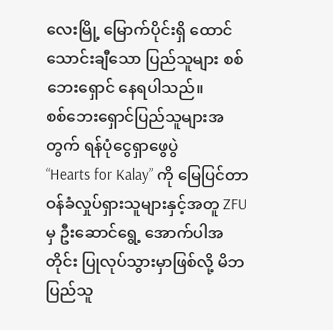လေးမြို့ မြောက်ပိုင်းရှိ ထောင်သောင်းချီသော ပြည်သူများ စစ်ဘေးရှောင် နေရပါသည်။
စစ်ဘေးရှောင်ပြည်သူများအတွက် ရန်ပုံငွေရှာဖွေပွဲ
“Hearts for Kalay” ကို မြေပြင်တာဝန်ခံလှုပ်ရှားသူများနှင့်အတူ ZFU မှ ဦးဆောင်ရွေ့ အောက်ပါအတိုင်း ပြုလုပ်သွားမှာဖြစ်လို့ မိဘပြည်သူ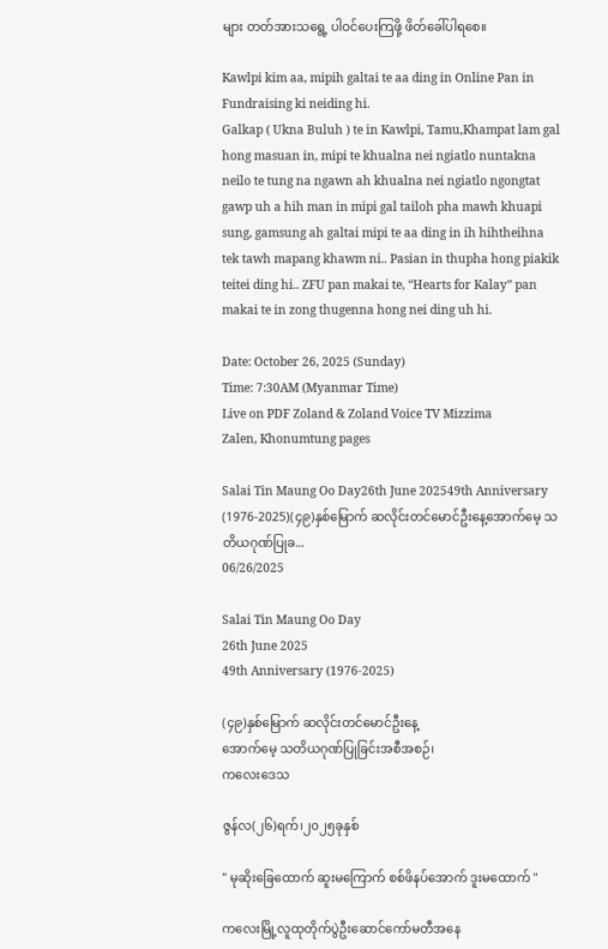များ တတ်အားသရွေ့ ပါဝင်ပေးကြဖို့ ဖိတ်ခေါ်ပါရစေ။

Kawlpi kim aa, mipih galtai te aa ding in Online Pan in Fundraising ki neiding hi.
Galkap ( Ukna Buluh ) te in Kawlpi, Tamu,Khampat lam gal hong masuan in, mipi te khualna nei ngiatlo nuntakna neilo te tung na ngawn ah khualna nei ngiatlo ngongtat gawp uh a hih man in mipi gal tailoh pha mawh khuapi sung, gamsung ah galtai mipi te aa ding in ih hihtheihna tek tawh mapang khawm ni.. Pasian in thupha hong piakik teitei ding hi.. ZFU pan makai te, “Hearts for Kalay” pan makai te in zong thugenna hong nei ding uh hi.

Date: October 26, 2025 (Sunday)
Time: 7:30AM (Myanmar Time)
Live on PDF Zoland & Zoland Voice TV Mizzima
Zalen, Khonumtung pages

Salai Tin Maung Oo Day26th June 202549th Anniversary (1976-2025)(၄၉)နှစ်မြောက် ဆလိုင်းတင်မောင်ဦးနေ့အောက်မေ့ သတိယဂုဏ်ပြုခ...
06/26/2025

Salai Tin Maung Oo Day
26th June 2025
49th Anniversary (1976-2025)

(၄၉)နှစ်မြောက် ဆလိုင်းတင်မောင်ဦးနေ့
အောက်မေ့ သတိယဂုဏ်ပြုခြင်းအစီအစဉ်၊
ကလေးဒေသ

ဇွန်လ(၂၆)ရက်၊၂၀၂၅ခုနှစ်

" မုဆိုးခြေထောက် ဆူးမကြောက် စစ်ဖိနပ်အောက် ဒူးမထောက် "

ကလေးမြို့လူထုတိုက်ပွဲဦးဆောင်ကော်မတီအနေ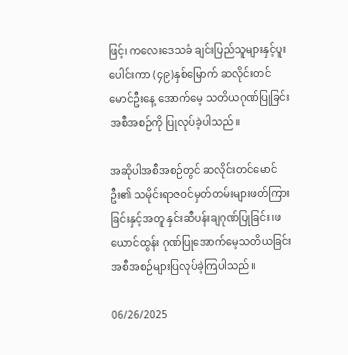ဖြင့်၊ ကလေးဒေသခံ ချင်းပြည်သူများနှင့်ပူးပေါင်းကာ (၄၉)နှစ်မြောက် ဆလိုင်းတင်မောင်ဦးနေ့ အောက်မေ့ သတိယဂုဏ်ပြုခြင်းအစီအစဉ်ကို ပြုလုပ်ခဲ့ပါသည်။

အဆိုပါအစီအစဉ်တွင် ဆလိုင်းတင်မောင်ဦး၏ သမိုင်းရာဇဝင်မှတ်တမ်းများဖတ်ကြားခြင်းနှင့်အတူ နှင်းဆီပန်းချဂုဏ်ပြုခြင်း၊ဖယောင်ထွန်း ဂုဏ်ပြုအောက်မေ့သတိယခြင်းအစီအစဉ်များပြလုပ်ခဲ့ကြပါသည်။

06/26/2025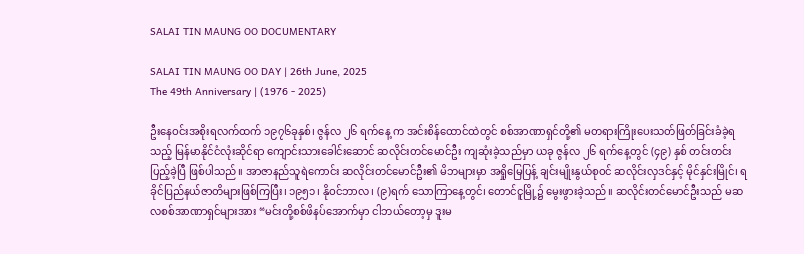SALAI TIN MAUNG OO DOCUMENTARY

SALAI TIN MAUNG OO DAY | 26th June, 2025
The 49th Anniversary | (1976 - 2025)

ဦးနေဝင်းအစိုးရလက်ထက် ၁၉၇၆ခုနှစ်၊ ဇွန်လ ၂၆ ရက်နေ့ က အင်းစိန်ထောင်ထဲတွင် စစ်အာဏာရှင်တို့၏ မတရားကြိုးပေးသတ်ဖြတ်ခြင်းခံခဲ့ရသည့် မြန်မာနိုင်ငံလုံးဆိုင်ရာ ကျောင်းသားခေါင်းဆောင် ဆလိုင်းတင်မောင်ဦး ကျဆုံးခဲ့သည်မှာ ယခု ဇွန်လ ၂၆ ရက်နေ့တွင် (၄၉) နှစ် တင်းတင်းပြည့်ခဲ့ပြီ ဖြစ်ပါသည်။ အာဇာနည်သူရဲကောင်း ဆလိုင်းတင်မောင်ဦး၏ မိဘများမှာ အရှိုမြေပြန့် ချင်းမျိုးနွယ်စုဝင် ဆလိုင်းလှဒင်နှင့် မိုင်နှင်းမြိုင်၊ ရခိုင်ပြည်နယ်ဇာတိများဖြစ်ကြပြီး၊ ၁၉၅၁၊ နိုဝင်ဘာလ၊ (၉)ရက် သောကြာနေ့တွင်၊ တောင်ငူမြို့၌ မွေးဖွားခဲ့သည်။ ဆလိုင်းတင်မောင်ဦးသည် မဆလစစ်အာဏာရှင်များအား “မင်းတို့စစ်ဖိနပ်အောက်မှာ ငါဘယ်တော့မှ ဒူးမ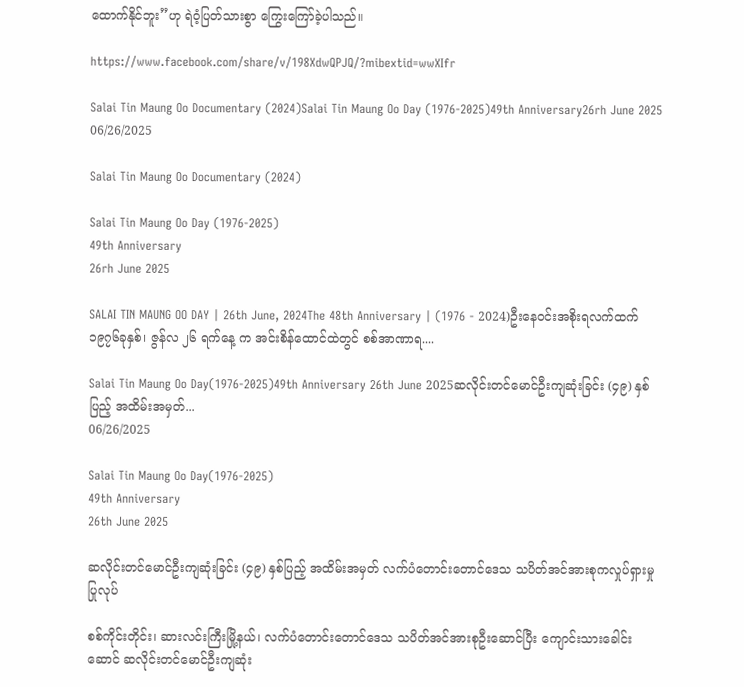ထောက်နိုင်ဘူး”ဟု ရဲဝံ့ပြတ်သားစွာ ကြွေးကြော်ခဲ့ပါသည်။

https://www.facebook.com/share/v/198XdwQPJQ/?mibextid=wwXIfr

Salai Tin Maung Oo Documentary (2024)Salai Tin Maung Oo Day (1976-2025)49th Anniversary26rh June 2025
06/26/2025

Salai Tin Maung Oo Documentary (2024)

Salai Tin Maung Oo Day (1976-2025)
49th Anniversary
26rh June 2025

SALAI TIN MAUNG OO DAY | 26th June, 2024The 48th Anniversary | (1976 - 2024)ဦးနေဝင်းအစိုးရလက်ထက် ၁၉၇၆ခုနှစ်၊ ဇွန်လ ၂၆ ရက်နေ့ က အင်းစိန်ထောင်ထဲတွင် စစ်အာဏာရ....

Salai Tin Maung Oo Day(1976-2025)49th Anniversary 26th June 2025ဆလိုင်းတင်မောင်ဦးကျဆုံးခြင်း (၄၉) နှစ်ပြည့် အထိမ်းအမှတ်...
06/26/2025

Salai Tin Maung Oo Day(1976-2025)
49th Anniversary
26th June 2025

ဆလိုင်းတင်မောင်ဦးကျဆုံးခြင်း (၄၉) နှစ်ပြည့် အထိမ်းအမှတ် လက်ပံတောင်းတောင်ဒေသ သပိတ်အင်အားစုကလှုပ်ရှားမှုပြုလုပ်

စစ်ကိုင်းတိုင်း၊ ဆားလင်းကြီးမြို့နယ်၊ လက်ပံတောင်းတောင်ဒေသ သပိတ်အင်အားစုဦးဆောင်ပြီး ကျောင်းသားခေါင်းဆောင် ဆလိုင်းတင်မောင်ဦးကျဆုံး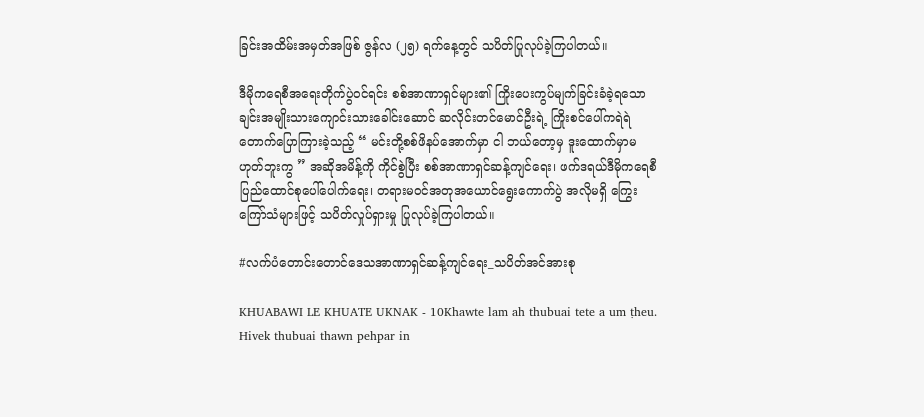ခြင်းအထိမ်းအမှတ်အဖြစ် ဇွန်လ (၂၅) ရက်နေ့တွင် သပိတ်ပြုလုပ်ခဲ့ကြပါတယ်။

ဒီမိုကရေစီအရေးတိုက်ပွဲဝင်ရင်း စစ်အာဏာရှင်များ၏ ကြိုးပေးကွပ်မျက်ခြင်းခံခဲ့ရသော ချင်းအမျိုးသားကျောင်းသားခေါင်းဆောင် ဆလိုင်းတင်မောင်ဦးရဲ့ ကြိုးစင်ပေါ်ကရဲရဲတောက်ပြောကြားခဲ့သည့် “ မင်းတို့စစ်ဖိနပ်အောက်မှာ ငါ ဘယ်တော့မှ ဒူးထောက်မှာမဟုတ်ဘူးကွ ” အဆိုအမိန့်ကို ကိုင်စွဲပြီး စစ်အာဏာရှင်ဆန့်ကျင်ရေး၊ ဖက်ဒရယ်ဒီမိုကရေစီ ပြည်ထောင်စုပေါ်ပေါက်ရေး၊ တရားမဝင်အတုအယောင်ရွေးကောက်ပွဲ အလိုမရှိ ကြွေးကြော်သံများဖြင့် သပိတ်လှုပ်ရှားမှု ပြုလုပ်ခဲ့ကြပါတယ်။

#လက်ပံတောင်းတောင်ဒေသအာဏာရှင်ဆန့်ကျင်ရေး_သပိတ်အင်အားစု

KHUABAWI LE KHUATE UKNAK - 10Khawte lam ah thubuai tete a um ṭheu. Hivek thubuai thawn pehpar in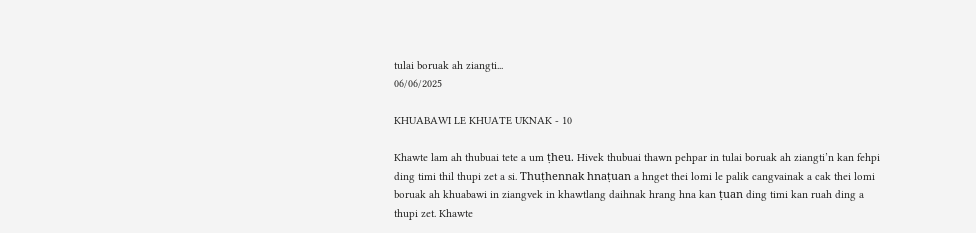tulai boruak ah ziangti...
06/06/2025

KHUABAWI LE KHUATE UKNAK - 10

Khawte lam ah thubuai tete a um ṭheu. Hivek thubuai thawn pehpar in tulai boruak ah ziangti’n kan fehpi ding timi thil thupi zet a si. Thuṭhennak hnaṭuan a hnget thei lomi le palik cangvainak a cak thei lomi boruak ah khuabawi in ziangvek in khawtlang daihnak hrang hna kan ṭuan ding timi kan ruah ding a thupi zet. Khawte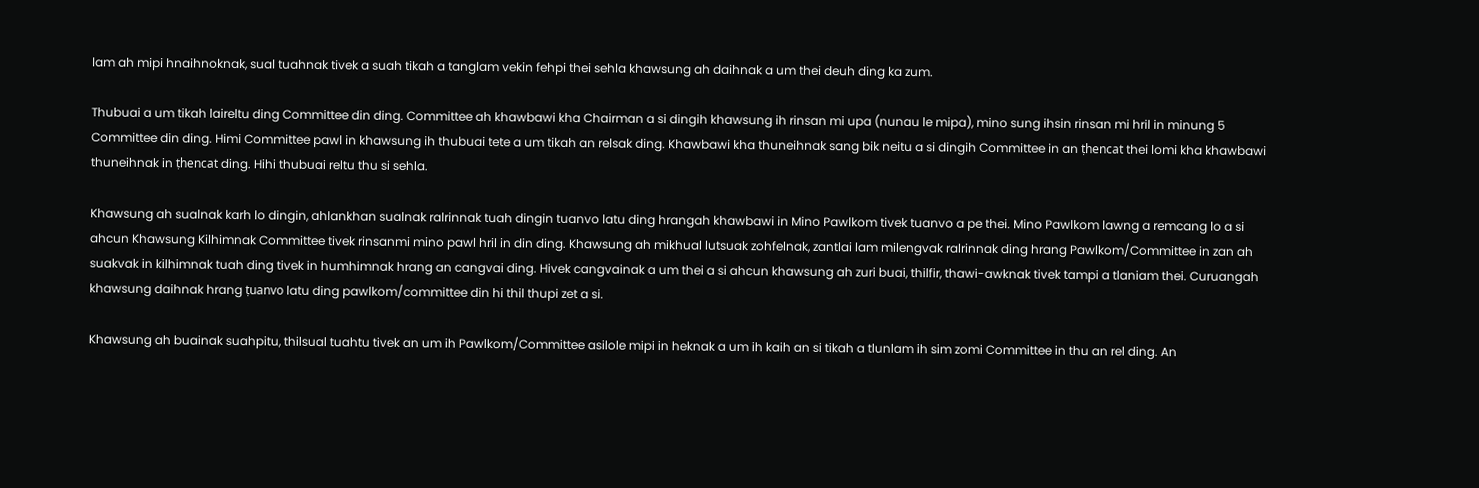lam ah mipi hnaihnoknak, sual tuahnak tivek a suah tikah a tanglam vekin fehpi thei sehla khawsung ah daihnak a um thei deuh ding ka zum.

Thubuai a um tikah laireltu ding Committee din ding. Committee ah khawbawi kha Chairman a si dingih khawsung ih rinsan mi upa (nunau le mipa), mino sung ihsin rinsan mi hril in minung 5 Committee din ding. Himi Committee pawl in khawsung ih thubuai tete a um tikah an relsak ding. Khawbawi kha thuneihnak sang bik neitu a si dingih Committee in an ṭhencat thei lomi kha khawbawi thuneihnak in ṭhencat ding. Hihi thubuai reltu thu si sehla.

Khawsung ah sualnak karh lo dingin, ahlankhan sualnak ralrinnak tuah dingin tuanvo latu ding hrangah khawbawi in Mino Pawlkom tivek tuanvo a pe thei. Mino Pawlkom lawng a remcang lo a si ahcun Khawsung Kilhimnak Committee tivek rinsanmi mino pawl hril in din ding. Khawsung ah mikhual lutsuak zohfelnak, zantlai lam milengvak ralrinnak ding hrang Pawlkom/Committee in zan ah suakvak in kilhimnak tuah ding tivek in humhimnak hrang an cangvai ding. Hivek cangvainak a um thei a si ahcun khawsung ah zuri buai, thilfir, thawi-awknak tivek tampi a tlaniam thei. Curuangah khawsung daihnak hrang ṭuanvo latu ding pawlkom/committee din hi thil thupi zet a si.

Khawsung ah buainak suahpitu, thilsual tuahtu tivek an um ih Pawlkom/Committee asilole mipi in heknak a um ih kaih an si tikah a tlunlam ih sim zomi Committee in thu an rel ding. An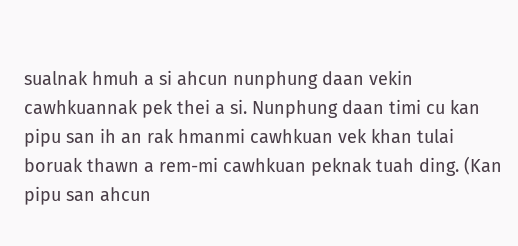sualnak hmuh a si ahcun nunphung daan vekin cawhkuannak pek thei a si. Nunphung daan timi cu kan pipu san ih an rak hmanmi cawhkuan vek khan tulai boruak thawn a rem-mi cawhkuan peknak tuah ding. (Kan pipu san ahcun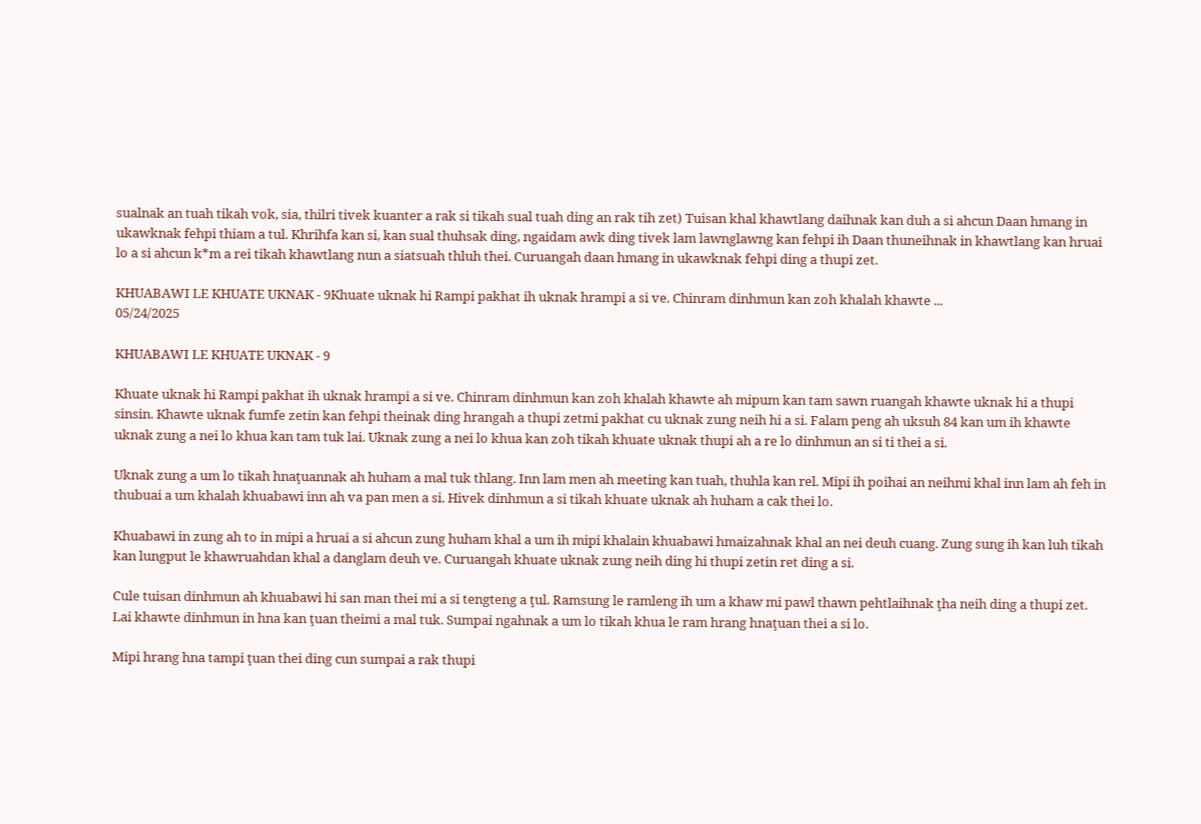sualnak an tuah tikah vok, sia, thilri tivek kuanter a rak si tikah sual tuah ding an rak tih zet) Tuisan khal khawtlang daihnak kan duh a si ahcun Daan hmang in ukawknak fehpi thiam a tul. Khrihfa kan si, kan sual thuhsak ding, ngaidam awk ding tivek lam lawnglawng kan fehpi ih Daan thuneihnak in khawtlang kan hruai lo a si ahcun k*m a rei tikah khawtlang nun a siatsuah thluh thei. Curuangah daan hmang in ukawknak fehpi ding a thupi zet.

KHUABAWI LE KHUATE UKNAK - 9Khuate uknak hi Rampi pakhat ih uknak hrampi a si ve. Chinram dinhmun kan zoh khalah khawte ...
05/24/2025

KHUABAWI LE KHUATE UKNAK - 9

Khuate uknak hi Rampi pakhat ih uknak hrampi a si ve. Chinram dinhmun kan zoh khalah khawte ah mipum kan tam sawn ruangah khawte uknak hi a thupi sinsin. Khawte uknak fumfe zetin kan fehpi theinak ding hrangah a thupi zetmi pakhat cu uknak zung neih hi a si. Falam peng ah uksuh 84 kan um ih khawte uknak zung a nei lo khua kan tam tuk lai. Uknak zung a nei lo khua kan zoh tikah khuate uknak thupi ah a re lo dinhmun an si ti thei a si.

Uknak zung a um lo tikah hnaţuannak ah huham a mal tuk thlang. Inn lam men ah meeting kan tuah, thuhla kan rel. Mipi ih poihai an neihmi khal inn lam ah feh in thubuai a um khalah khuabawi inn ah va pan men a si. Hivek dinhmun a si tikah khuate uknak ah huham a cak thei lo.

Khuabawi in zung ah to in mipi a hruai a si ahcun zung huham khal a um ih mipi khalain khuabawi hmaizahnak khal an nei deuh cuang. Zung sung ih kan luh tikah kan lungput le khawruahdan khal a danglam deuh ve. Curuangah khuate uknak zung neih ding hi thupi zetin ret ding a si.

Cule tuisan dinhmun ah khuabawi hi san man thei mi a si tengteng a ţul. Ramsung le ramleng ih um a khaw mi pawl thawn pehtlaihnak ţha neih ding a thupi zet. Lai khawte dinhmun in hna kan ţuan theimi a mal tuk. Sumpai ngahnak a um lo tikah khua le ram hrang hnaţuan thei a si lo.

Mipi hrang hna tampi ţuan thei ding cun sumpai a rak thupi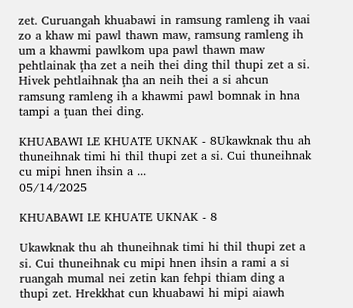zet. Curuangah khuabawi in ramsung ramleng ih vaai zo a khaw mi pawl thawn maw, ramsung ramleng ih um a khawmi pawlkom upa pawl thawn maw pehtlainak ţha zet a neih thei ding thil thupi zet a si. Hivek pehtlaihnak ţha an neih thei a si ahcun ramsung ramleng ih a khawmi pawl bomnak in hna tampi a ţuan thei ding.

KHUABAWI LE KHUATE UKNAK - 8Ukawknak thu ah thuneihnak timi hi thil thupi zet a si. Cui thuneihnak cu mipi hnen ihsin a ...
05/14/2025

KHUABAWI LE KHUATE UKNAK - 8

Ukawknak thu ah thuneihnak timi hi thil thupi zet a si. Cui thuneihnak cu mipi hnen ihsin a rami a si ruangah mumal nei zetin kan fehpi thiam ding a thupi zet. Hrekkhat cun khuabawi hi mipi aiawh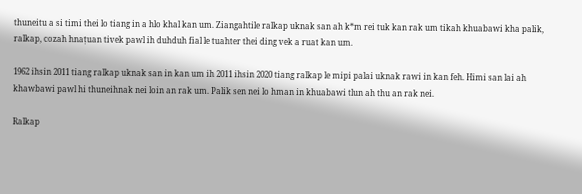thuneitu a si timi thei lo tiang in a hlo khal kan um. Ziangahtile ralkap uknak san ah k*m rei tuk kan rak um tikah khuabawi kha palik, ralkap, cozah hnaṭuan tivek pawl ih duhduh fial le tuahter thei ding vek a ruat kan um.

1962 ihsin 2011 tiang ralkap uknak san in kan um ih 2011 ihsin 2020 tiang ralkap le mipi palai uknak rawi in kan feh. Himi san lai ah khawbawi pawl hi thuneihnak nei loin an rak um. Palik sen nei lo hman in khuabawi tlun ah thu an rak nei.

Ralkap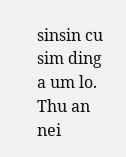sinsin cu sim ding a um lo. Thu an nei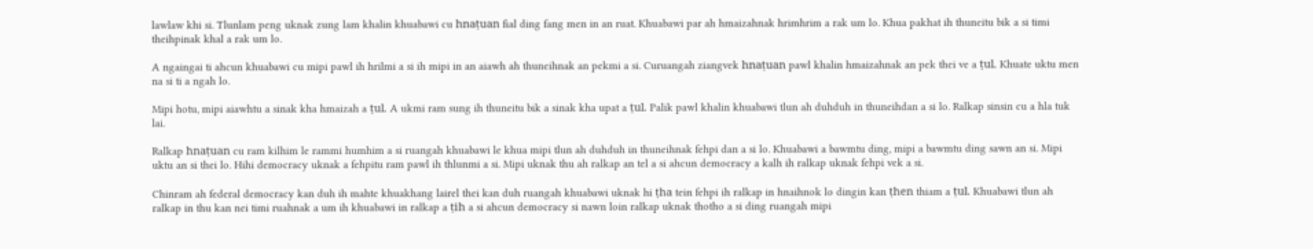lawlaw khi si. Tlunlam peng uknak zung lam khalin khuabawi cu hnaṭuan fial ding fang men in an ruat. Khuabawi par ah hmaizahnak hrimhrim a rak um lo. Khua pakhat ih thuneitu bik a si timi theihpinak khal a rak um lo.

A ngaingai ti ahcun khuabawi cu mipi pawl ih hrilmi a si ih mipi in an aiawh ah thuneihnak an pekmi a si. Curuangah ziangvek hnaṭuan pawl khalin hmaizahnak an pek thei ve a ṭul. Khuate uktu men na si ti a ngah lo.

Mipi hotu, mipi aiawhtu a sinak kha hmaizah a ṭul. A ukmi ram sung ih thuneitu bik a sinak kha upat a ṭul. Palik pawl khalin khuabawi tlun ah duhduh in thuneihdan a si lo. Ralkap sinsin cu a hla tuk lai.

Ralkap hnaṭuan cu ram kilhim le rammi humhim a si ruangah khuabawi le khua mipi tlun ah duhduh in thuneihnak fehpi dan a si lo. Khuabawi a bawmtu ding, mipi a bawmtu ding sawn an si. Mipi uktu an si thei lo. Hihi democracy uknak a fehpitu ram pawl ih thlunmi a si. Mipi uknak thu ah ralkap an tel a si ahcun democracy a kalh ih ralkap uknak fehpi vek a si.

Chinram ah federal democracy kan duh ih mahte khuakhang lairel thei kan duh ruangah khuabawi uknak hi ṭha tein fehpi ih ralkap in hnaihnok lo dingin kan ṭhen thiam a ṭul. Khuabawi tlun ah ralkap in thu kan nei timi ruahnak a um ih khuabawi in ralkap a ṭih a si ahcun democracy si nawn loin ralkap uknak thotho a si ding ruangah mipi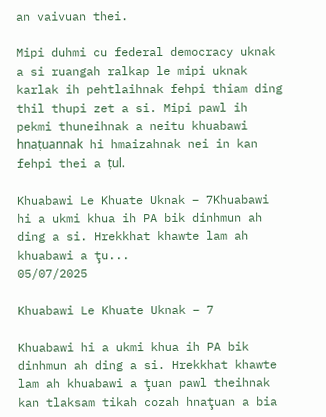an vaivuan thei.

Mipi duhmi cu federal democracy uknak a si ruangah ralkap le mipi uknak karlak ih pehtlaihnak fehpi thiam ding thil thupi zet a si. Mipi pawl ih pekmi thuneihnak a neitu khuabawi hnaṭuannak hi hmaizahnak nei in kan fehpi thei a ṭul.

Khuabawi Le Khuate Uknak – 7Khuabawi hi a ukmi khua ih PA bik dinhmun ah ding a si. Hrekkhat khawte lam ah khuabawi a ţu...
05/07/2025

Khuabawi Le Khuate Uknak – 7

Khuabawi hi a ukmi khua ih PA bik dinhmun ah ding a si. Hrekkhat khawte lam ah khuabawi a ţuan pawl theihnak kan tlaksam tikah cozah hnaţuan a bia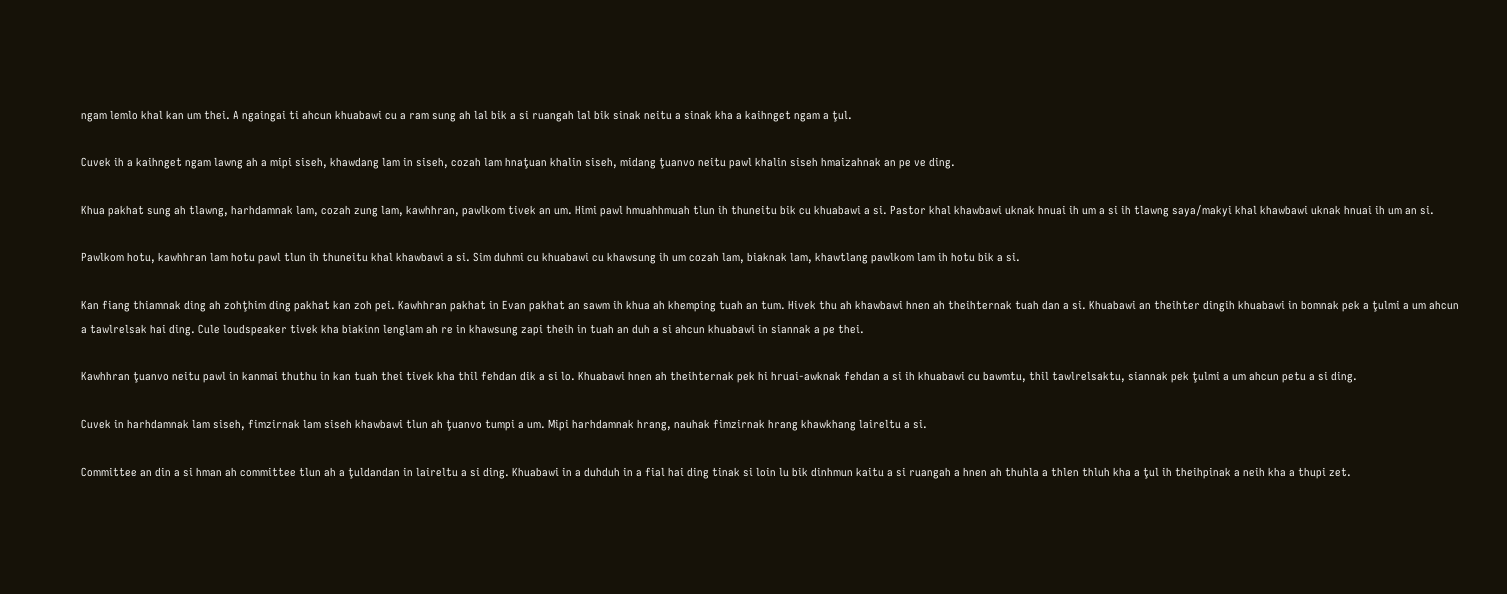ngam lemlo khal kan um thei. A ngaingai ti ahcun khuabawi cu a ram sung ah lal bik a si ruangah lal bik sinak neitu a sinak kha a kaihnget ngam a ţul.

Cuvek ih a kaihnget ngam lawng ah a mipi siseh, khawdang lam in siseh, cozah lam hnaţuan khalin siseh, midang ţuanvo neitu pawl khalin siseh hmaizahnak an pe ve ding.

Khua pakhat sung ah tlawng, harhdamnak lam, cozah zung lam, kawhhran, pawlkom tivek an um. Himi pawl hmuahhmuah tlun ih thuneitu bik cu khuabawi a si. Pastor khal khawbawi uknak hnuai ih um a si ih tlawng saya/makyi khal khawbawi uknak hnuai ih um an si.

Pawlkom hotu, kawhhran lam hotu pawl tlun ih thuneitu khal khawbawi a si. Sim duhmi cu khuabawi cu khawsung ih um cozah lam, biaknak lam, khawtlang pawlkom lam ih hotu bik a si.

Kan fiang thiamnak ding ah zohţhim ding pakhat kan zoh pei. Kawhhran pakhat in Evan pakhat an sawm ih khua ah khemping tuah an tum. Hivek thu ah khawbawi hnen ah theihternak tuah dan a si. Khuabawi an theihter dingih khuabawi in bomnak pek a ţulmi a um ahcun a tawlrelsak hai ding. Cule loudspeaker tivek kha biakinn lenglam ah re in khawsung zapi theih in tuah an duh a si ahcun khuabawi in siannak a pe thei.

Kawhhran ţuanvo neitu pawl in kanmai thuthu in kan tuah thei tivek kha thil fehdan dik a si lo. Khuabawi hnen ah theihternak pek hi hruai-awknak fehdan a si ih khuabawi cu bawmtu, thil tawlrelsaktu, siannak pek ţulmi a um ahcun petu a si ding.

Cuvek in harhdamnak lam siseh, fimzirnak lam siseh khawbawi tlun ah ţuanvo tumpi a um. Mipi harhdamnak hrang, nauhak fimzirnak hrang khawkhang laireltu a si.

Committee an din a si hman ah committee tlun ah a ţuldandan in laireltu a si ding. Khuabawi in a duhduh in a fial hai ding tinak si loin lu bik dinhmun kaitu a si ruangah a hnen ah thuhla a thlen thluh kha a ţul ih theihpinak a neih kha a thupi zet.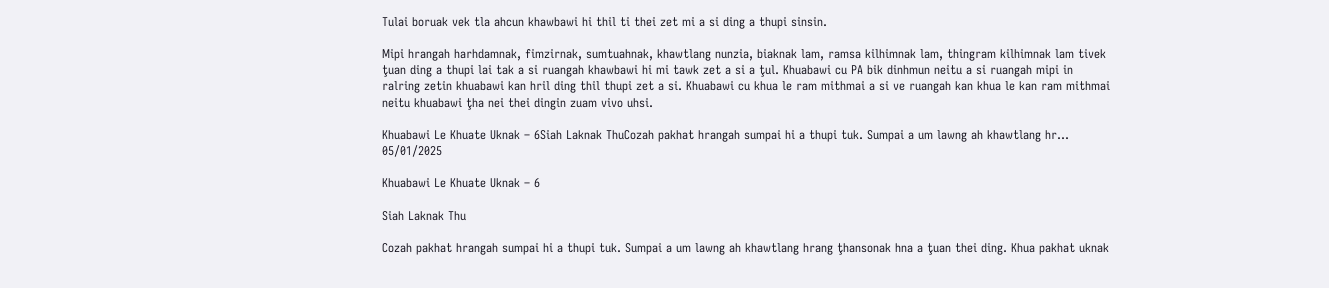Tulai boruak vek tla ahcun khawbawi hi thil ti thei zet mi a si ding a thupi sinsin.

Mipi hrangah harhdamnak, fimzirnak, sumtuahnak, khawtlang nunzia, biaknak lam, ramsa kilhimnak lam, thingram kilhimnak lam tivek ţuan ding a thupi lai tak a si ruangah khawbawi hi mi tawk zet a si a ţul. Khuabawi cu PA bik dinhmun neitu a si ruangah mipi in ralring zetin khuabawi kan hril ding thil thupi zet a si. Khuabawi cu khua le ram mithmai a si ve ruangah kan khua le kan ram mithmai neitu khuabawi ţha nei thei dingin zuam vivo uhsi.

Khuabawi Le Khuate Uknak – 6Siah Laknak ThuCozah pakhat hrangah sumpai hi a thupi tuk. Sumpai a um lawng ah khawtlang hr...
05/01/2025

Khuabawi Le Khuate Uknak – 6

Siah Laknak Thu

Cozah pakhat hrangah sumpai hi a thupi tuk. Sumpai a um lawng ah khawtlang hrang ţhansonak hna a ţuan thei ding. Khua pakhat uknak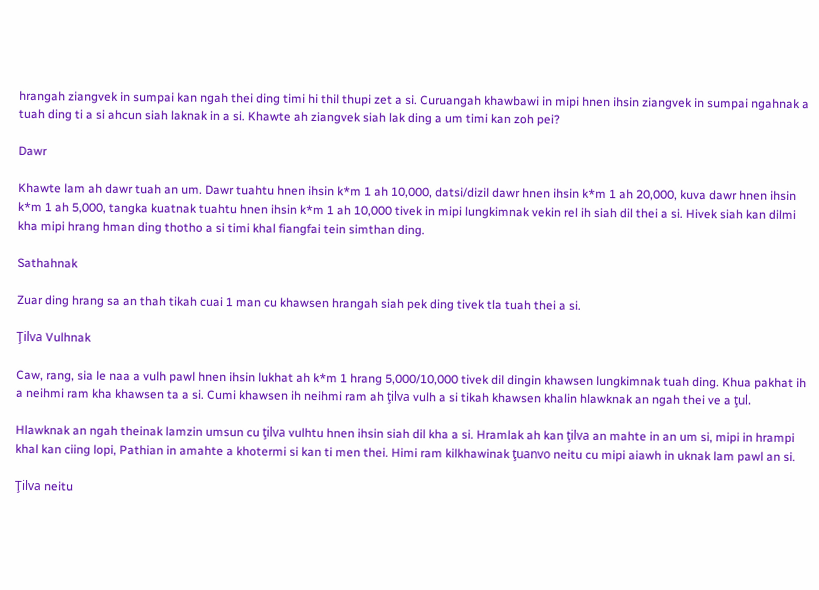hrangah ziangvek in sumpai kan ngah thei ding timi hi thil thupi zet a si. Curuangah khawbawi in mipi hnen ihsin ziangvek in sumpai ngahnak a tuah ding ti a si ahcun siah laknak in a si. Khawte ah ziangvek siah lak ding a um timi kan zoh pei?

Dawr

Khawte lam ah dawr tuah an um. Dawr tuahtu hnen ihsin k*m 1 ah 10,000, datsi/dizil dawr hnen ihsin k*m 1 ah 20,000, kuva dawr hnen ihsin k*m 1 ah 5,000, tangka kuatnak tuahtu hnen ihsin k*m 1 ah 10,000 tivek in mipi lungkimnak vekin rel ih siah dil thei a si. Hivek siah kan dilmi kha mipi hrang hman ding thotho a si timi khal fiangfai tein simthan ding.

Sathahnak

Zuar ding hrang sa an thah tikah cuai 1 man cu khawsen hrangah siah pek ding tivek tla tuah thei a si.

Ţilva Vulhnak

Caw, rang, sia le naa a vulh pawl hnen ihsin lukhat ah k*m 1 hrang 5,000/10,000 tivek dil dingin khawsen lungkimnak tuah ding. Khua pakhat ih a neihmi ram kha khawsen ta a si. Cumi khawsen ih neihmi ram ah ţilva vulh a si tikah khawsen khalin hlawknak an ngah thei ve a ţul.

Hlawknak an ngah theinak lamzin umsun cu ţilva vulhtu hnen ihsin siah dil kha a si. Hramlak ah kan ţilva an mahte in an um si, mipi in hrampi khal kan ciing lopi, Pathian in amahte a khotermi si kan ti men thei. Himi ram kilkhawinak ţuanvo neitu cu mipi aiawh in uknak lam pawl an si.

Ţilva neitu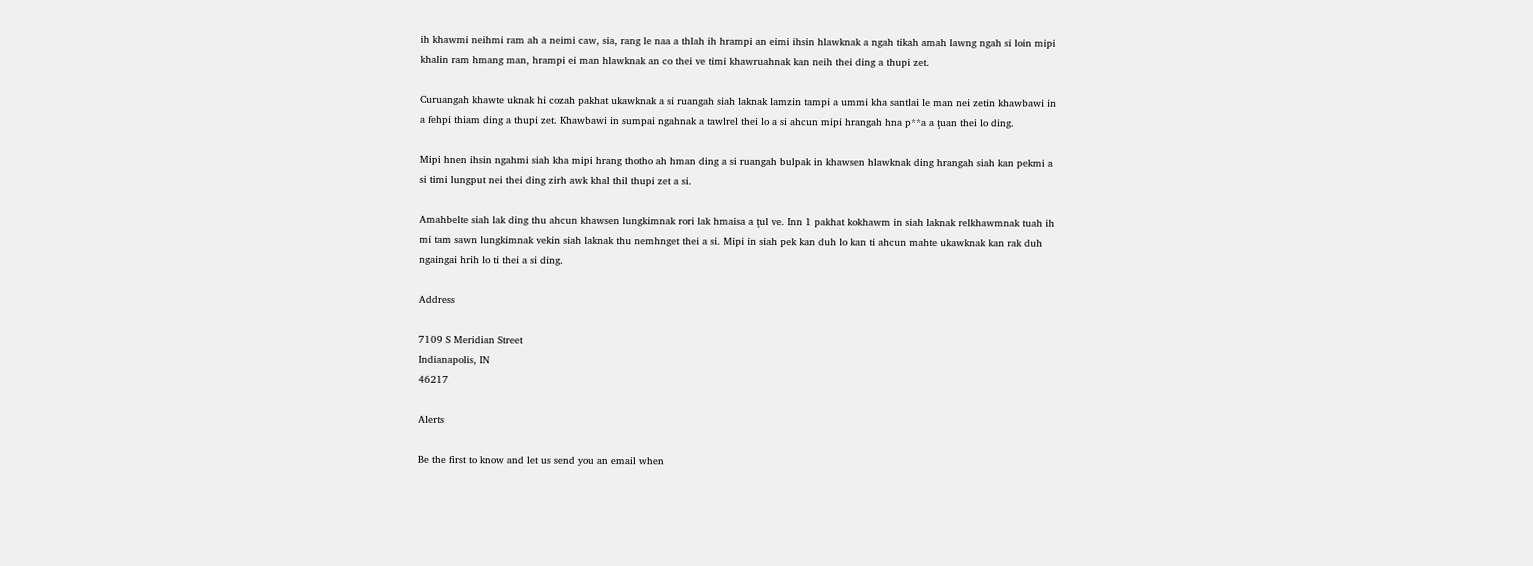ih khawmi neihmi ram ah a neimi caw, sia, rang le naa a thlah ih hrampi an eimi ihsin hlawknak a ngah tikah amah lawng ngah si loin mipi khalin ram hmang man, hrampi ei man hlawknak an co thei ve timi khawruahnak kan neih thei ding a thupi zet.

Curuangah khawte uknak hi cozah pakhat ukawknak a si ruangah siah laknak lamzin tampi a ummi kha santlai le man nei zetin khawbawi in a fehpi thiam ding a thupi zet. Khawbawi in sumpai ngahnak a tawlrel thei lo a si ahcun mipi hrangah hna p**a a ţuan thei lo ding.

Mipi hnen ihsin ngahmi siah kha mipi hrang thotho ah hman ding a si ruangah bulpak in khawsen hlawknak ding hrangah siah kan pekmi a si timi lungput nei thei ding zirh awk khal thil thupi zet a si.

Amahbelte siah lak ding thu ahcun khawsen lungkimnak rori lak hmaisa a ţul ve. Inn 1 pakhat kokhawm in siah laknak relkhawmnak tuah ih mi tam sawn lungkimnak vekin siah laknak thu nemhnget thei a si. Mipi in siah pek kan duh lo kan ti ahcun mahte ukawknak kan rak duh ngaingai hrih lo ti thei a si ding.

Address

7109 S Meridian Street
Indianapolis, IN
46217

Alerts

Be the first to know and let us send you an email when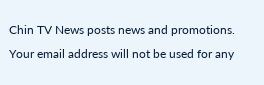Chin TV News posts news and promotions. Your email address will not be used for any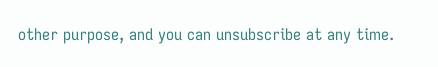other purpose, and you can unsubscribe at any time.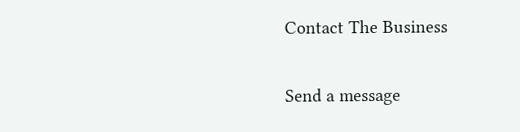Contact The Business

Send a message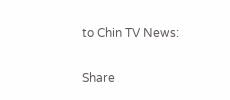to Chin TV News:

Share